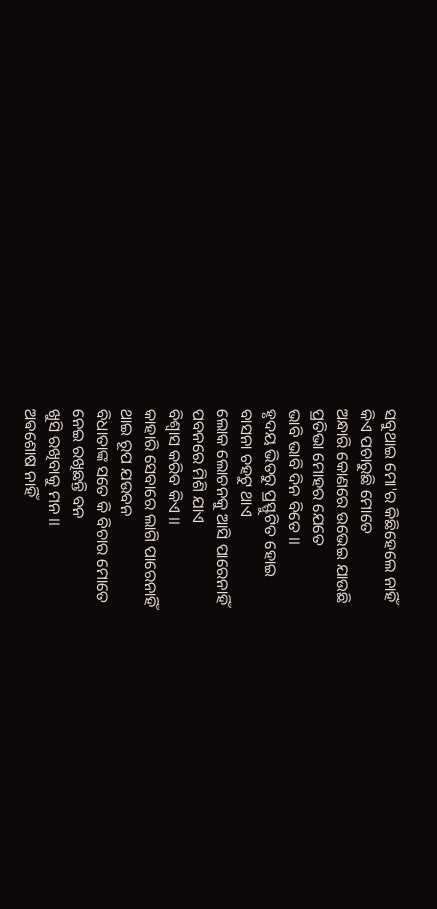ସବୁଥାଇ ମୋ'ର କିଛିହେଲେ ନାହିଁ
କିଏ ପଚାରୁଛି ମୋତେ
ଅନ୍ଧାରି କୋଣରେ ଉଭେଇ ଯାଉଛି
ପ୍ରତିଭା ମୋହର ଯେତେ
ଭାବି ଭାବି ଦିନ ବିତେ ।।
ହୃଦୟ ଭିତରୁ ପ୍ରସ୍ଫୁଟିତ ହୋଇ
ବାସନା ଚହଟୁ ଥାଏ
ଲୋକ ଲୋଚନକୁ ଆସି ପାରେନାହିଁ
ପବନରେ ମିଶି ଯାଏ
ବିଶ୍ୱାସ କରିବ କିଏ ।।
କାହାରି ସେବାରେ ଲାଗି ପାରେନାହିଁ
ଥାଇ ରୂପ ଯଉବନ
ବିଧାତାଙ୍କ ସତେ କି ବିଚାର ମୋତେ
ନେଇ ରଖିଛନ୍ତି ବନ
ଖୁସି ରଖିବାକୁ ମନ ।।
ଅଵଶୋଷ ନାହିଁ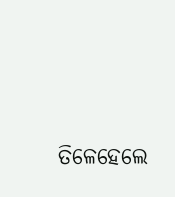ତିଳେହେଲେ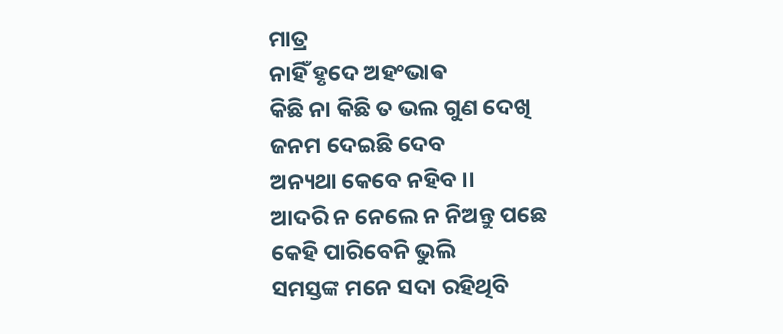ମାତ୍ର
ନାହିଁ ହୃଦେ ଅହଂଭାଵ
କିଛି ନା କିଛି ତ ଭଲ ଗୁଣ ଦେଖି
ଜନମ ଦେଇଛି ଦେବ
ଅନ୍ୟଥା କେବେ ନହିବ ।।
ଆଦରି ନ ନେଲେ ନ ନିଅନ୍ତୁ ପଛେ
କେହି ପାରିବେନି ଭୁଲି
ସମସ୍ତଙ୍କ ମନେ ସଦା ରହିଥିବି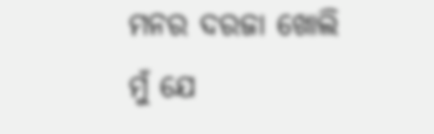ମନର ଦରଜା ଖୋଲି
ମୁଁ ଯେ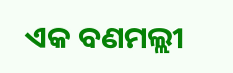ଏକ ବଣମଲ୍ଲୀ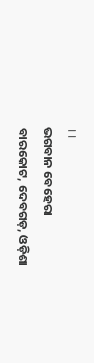।।
ଭଗବାନ ବେହେରା
ବାରକୋଟ, ଦେବଗଡ଼, ଓଡ଼ିଶା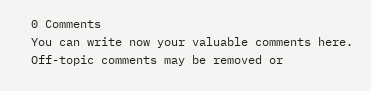0 Comments
You can write now your valuable comments here. Off-topic comments may be removed or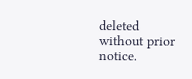deleted without prior notice.